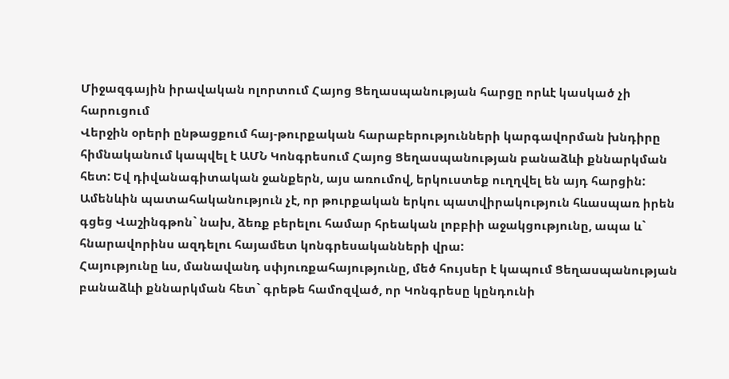Միջազգային իրավական ոլորտում Հայոց Ցեղասպանության հարցը որևէ կասկած չի հարուցում
Վերջին օրերի ընթացքում հայ-թուրքական հարաբերությունների կարգավորման խնդիրը հիմնականում կապվել է ԱՄՆ Կոնգրեսում Հայոց Ցեղասպանության բանաձևի քննարկման հետ: Եվ դիվանագիտական ջանքերն, այս առումով, երկուստեք ուղղվել են այդ հարցին: Ամենևին պատահականություն չէ, որ թուրքական երկու պատվիրակություն հևասպառ իրեն գցեց Վաշինգթոն` նախ, ձեռք բերելու համար հրեական լոբբիի աջակցությունը, ապա և` հնարավորինս ազդելու հայամետ կոնգրեսականների վրա:
Հայությունը ևս, մանավանդ սփյուռքահայությունը, մեծ հույսեր է կապում Ցեղասպանության բանաձևի քննարկման հետ` գրեթե համոզված, որ Կոնգրեսը կընդունի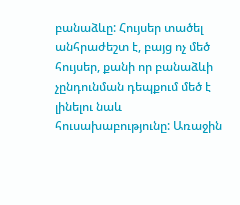բանաձևը: Հույսեր տածել անհրաժեշտ է, բայց ոչ մեծ հույսեր, քանի որ բանաձևի չընդունման դեպքում մեծ է լինելու նաև հուսախաբությունը: Առաջին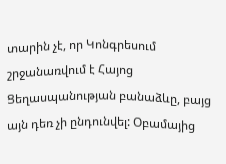տարին չէ, որ Կոնգրեսում շրջանառվում է Հայոց Ցեղասպանության բանաձևը, բայց այն դեռ չի ընդունվել: Օբամայից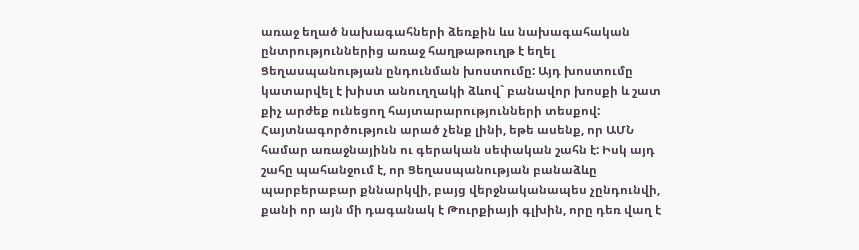առաջ եղած նախագահների ձեռքին ևս նախագահական ընտրություններից առաջ հաղթաթուղթ է եղել Ցեղասպանության ընդունման խոստումը: Այդ խոստումը կատարվել է խիստ անուղղակի ձևով` բանավոր խոսքի և շատ քիչ արժեք ունեցող հայտարարությունների տեսքով:
Հայտնագործություն արած չենք լինի, եթե ասենք, որ ԱՄՆ համար առաջնայինն ու գերական սեփական շահն է: Իսկ այդ շահը պահանջում է, որ Ցեղասպանության բանաձևը պարբերաբար քննարկվի, բայց վերջնականապես չընդունվի, քանի որ այն մի դագանակ է Թուրքիայի գլխին, որը դեռ վաղ է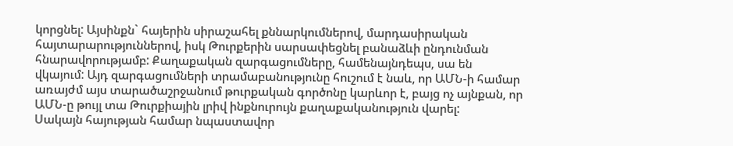կորցնել: Այսինքն` հայերին սիրաշահել քննարկումներով, մարդասիրական հայտարարություններով, իսկ Թուրքերին սարսափեցնել բանաձևի ընդունման հնարավորությամբ: Քաղաքական զարգացումները, համենայնդեպս, սա են վկայում: Այդ զարգացումների տրամաբանությունը հուշում է նաև, որ ԱՄՆ-ի համար առայժմ այս տարածաշրջանում թուրքական գործոնը կարևոր է, բայց ոչ այնքան, որ ԱՄՆ-ը թույլ տա Թուրքիային լրիվ ինքնուրույն քաղաքականություն վարել:
Սակայն հայության համար նպաստավոր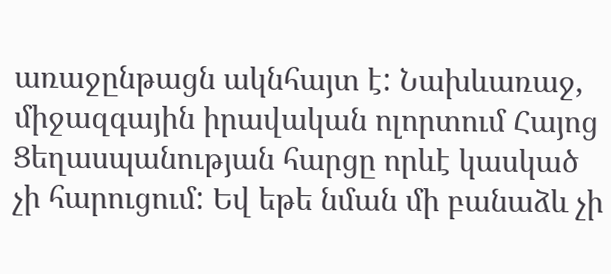առաջընթացն ակնհայտ է: Նախևառաջ, միջազգային իրավական ոլորտում Հայոց Ցեղասպանության հարցը որևէ կասկած չի հարուցում: Եվ եթե նման մի բանաձև չի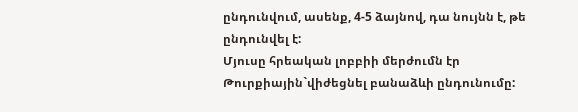ընդունվում, ասենք, 4-5 ձայնով, դա նույնն է, թե ընդունվել է:
Մյուսը հրեական լոբբիի մերժումն էր Թուրքիային`վիժեցնել բանաձևի ընդունումը: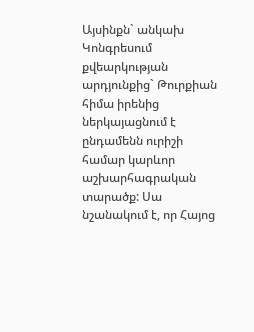Այսինքն` անկախ Կոնգրեսում քվեարկության արդյունքից` Թուրքիան հիմա իրենից ներկայացնում է ընդամենն ուրիշի համար կարևոր աշխարհագրական տարածք: Սա նշանակում է, որ Հայոց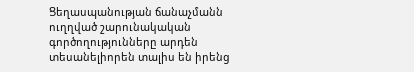Ցեղասպանության ճանաչմանն ուղղված շարունակական գործողությունները արդեն տեսանելիորեն տալիս են իրենց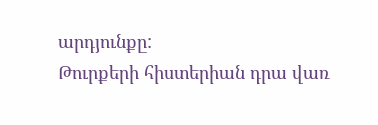արդյունքը:
Թուրքերի հիստերիան դրա վառ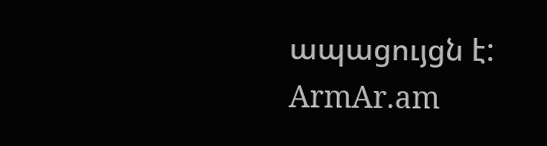ապացույցն է:
ArmAr.am